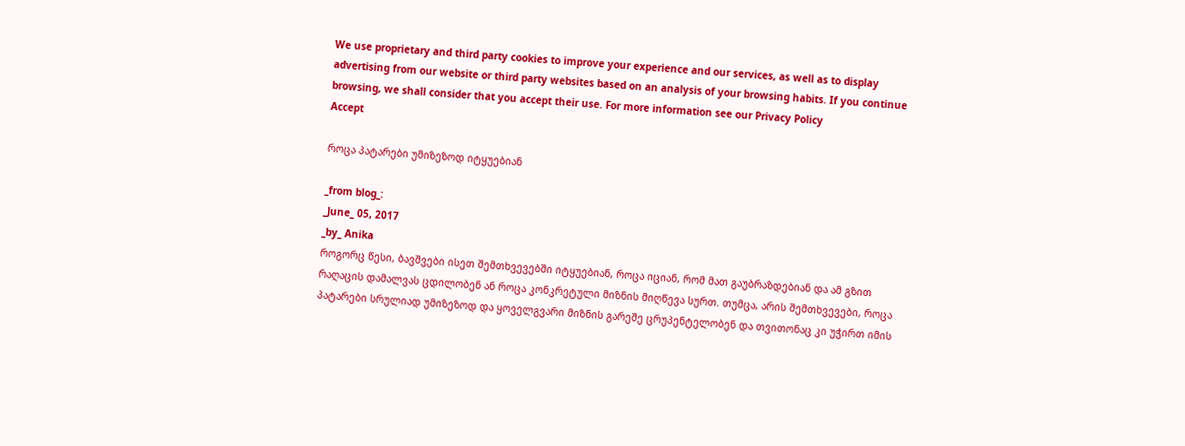We use proprietary and third party cookies to improve your experience and our services, as well as to display advertising from our website or third party websites based on an analysis of your browsing habits. If you continue browsing, we shall consider that you accept their use. For more information see our Privacy Policy
Accept

როცა პატარები უმიზეზოდ იტყუებიან

_from blog_:
_June_ 05, 2017
_by_ Anika
როგორც წესი, ბავშვები ისეთ შემთხვევებში იტყუებიან, როცა იციან, რომ მათ გაუბრაზდებიან და ამ გზით რაღაცის დამალვას ცდილობენ ან როცა კონკრეტული მიზნის მიღწევა სურთ. თუმცა, არის შემთხვევები, როცა პატარები სრულიად უმიზეზოდ და ყოველგვარი მიზნის გარეშე ცრუპენტელობენ და თვითონაც კი უჭირთ იმის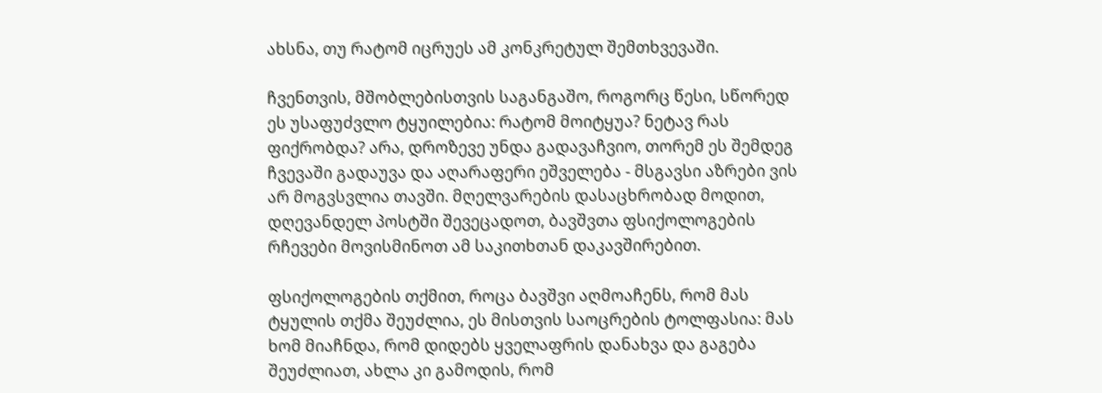ახსნა, თუ რატომ იცრუეს ამ კონკრეტულ შემთხვევაში.

ჩვენთვის, მშობლებისთვის საგანგაშო, როგორც წესი, სწორედ ეს უსაფუძვლო ტყუილებია: რატომ მოიტყუა? ნეტავ რას ფიქრობდა? არა, დროზევე უნდა გადავაჩვიო, თორემ ეს შემდეგ ჩვევაში გადაუვა და აღარაფერი ეშველება - მსგავსი აზრები ვის არ მოგვსვლია თავში. მღელვარების დასაცხრობად მოდით, დღევანდელ პოსტში შევეცადოთ, ბავშვთა ფსიქოლოგების რჩევები მოვისმინოთ ამ საკითხთან დაკავშირებით.

ფსიქოლოგების თქმით, როცა ბავშვი აღმოაჩენს, რომ მას ტყულის თქმა შეუძლია, ეს მისთვის საოცრების ტოლფასია: მას ხომ მიაჩნდა, რომ დიდებს ყველაფრის დანახვა და გაგება შეუძლიათ, ახლა კი გამოდის, რომ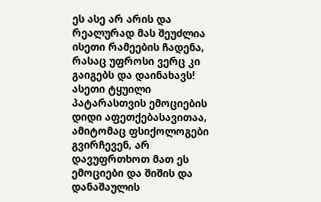ეს ასე არ არის და რეალურად მას შეუძლია ისეთი რამეების ჩადენა, რასაც უფროსი ვერც კი გაიგებს და დაინახავს! ასეთი ტყუილი პატარასთვის ემოციების დიდი აფეთქებასავითაა, ამიტომაც ფსიქოლოგები გვირჩევენ, არ დავუფრთხოთ მათ ეს ემოციები და შიშის და დანაშაულის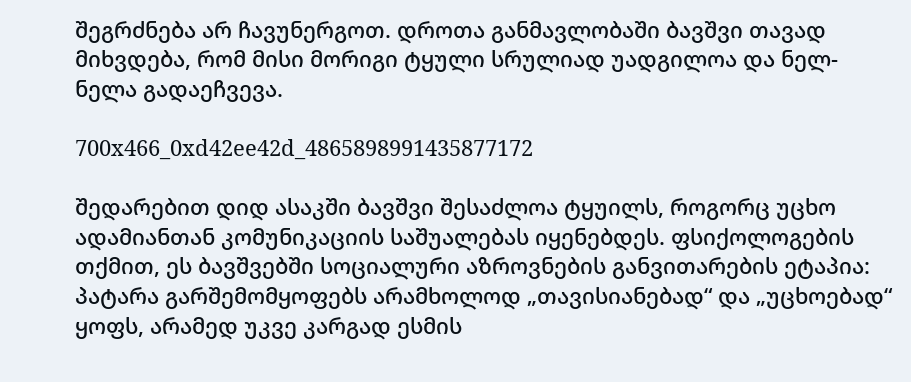შეგრძნება არ ჩავუნერგოთ. დროთა განმავლობაში ბავშვი თავად მიხვდება, რომ მისი მორიგი ტყული სრულიად უადგილოა და ნელ-ნელა გადაეჩვევა.

700x466_0xd42ee42d_4865898991435877172

შედარებით დიდ ასაკში ბავშვი შესაძლოა ტყუილს, როგორც უცხო ადამიანთან კომუნიკაციის საშუალებას იყენებდეს. ფსიქოლოგების თქმით, ეს ბავშვებში სოციალური აზროვნების განვითარების ეტაპია: პატარა გარშემომყოფებს არამხოლოდ „თავისიანებად“ და „უცხოებად“ ყოფს, არამედ უკვე კარგად ესმის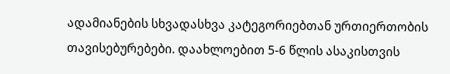ადამიანების სხვადასხვა კატეგორიებთან ურთიერთობის თავისებურებები. დაახლოებით 5-6 წლის ასაკისთვის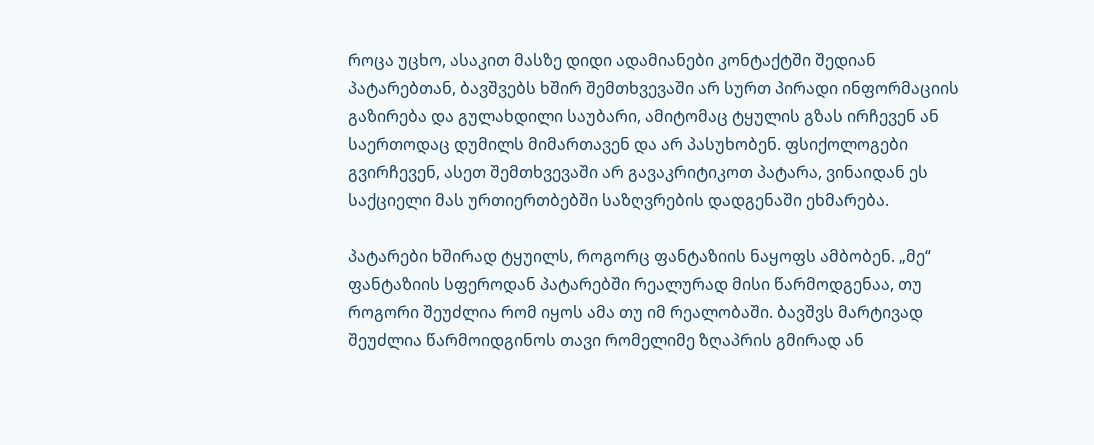როცა უცხო, ასაკით მასზე დიდი ადამიანები კონტაქტში შედიან პატარებთან, ბავშვებს ხშირ შემთხვევაში არ სურთ პირადი ინფორმაციის გაზირება და გულახდილი საუბარი, ამიტომაც ტყულის გზას ირჩევენ ან საერთოდაც დუმილს მიმართავენ და არ პასუხობენ. ფსიქოლოგები გვირჩევენ, ასეთ შემთხვევაში არ გავაკრიტიკოთ პატარა, ვინაიდან ეს საქციელი მას ურთიერთბებში საზღვრების დადგენაში ეხმარება.

პატარები ხშირად ტყუილს, როგორც ფანტაზიის ნაყოფს ამბობენ. „მე“ ფანტაზიის სფეროდან პატარებში რეალურად მისი წარმოდგენაა, თუ როგორი შეუძლია რომ იყოს ამა თუ იმ რეალობაში. ბავშვს მარტივად შეუძლია წარმოიდგინოს თავი რომელიმე ზღაპრის გმირად ან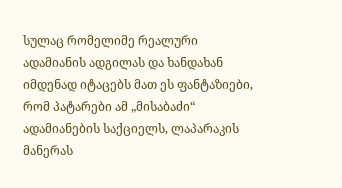სულაც რომელიმე რეალური ადამიანის ადგილას და ხანდახან იმდენად იტაცებს მათ ეს ფანტაზიები, რომ პატარები ამ „მისაბაძი“ ადამიანების საქციელს, ლაპარაკის მანერას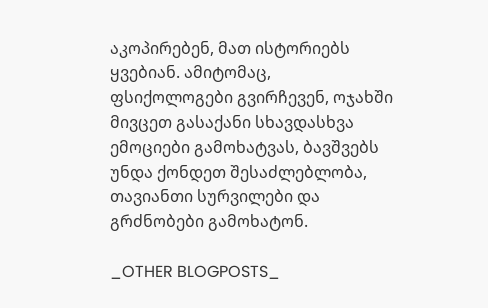აკოპირებენ, მათ ისტორიებს ყვებიან. ამიტომაც, ფსიქოლოგები გვირჩევენ, ოჯახში მივცეთ გასაქანი სხავდასხვა ემოციები გამოხატვას, ბავშვებს უნდა ქონდეთ შესაძლებლობა, თავიანთი სურვილები და გრძნობები გამოხატონ.

_OTHER BLOGPOSTS_